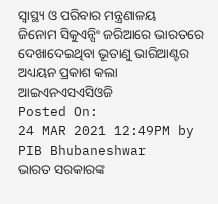ସ୍ୱାସ୍ଥ୍ୟ ଓ ପରିବାର ମନ୍ତ୍ରଣାଳୟ
ଜିନୋମ ସିକୁଏନ୍ସିଂ ଜରିଆରେ ଭାରତରେ ଦେଖାଦେଇଥିବା ଭୂତାଣୁ ଭାରିଆଣ୍ଟର ଅଧ୍ୟୟନ ପ୍ରକାଶ କଲା ଆଇଏନଏସଏସିଓଜି
Posted On:
24 MAR 2021 12:49PM by PIB Bhubaneshwar
ଭାରତ ସରକାରଙ୍କ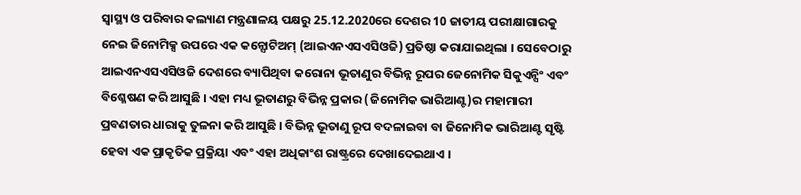ସ୍ୱାସ୍ଥ୍ୟ ଓ ପରିବାର କଲ୍ୟାଣ ମନ୍ତ୍ରଣାଳୟ ପକ୍ଷରୁ 25.12.2020ରେ ଦେଶର 10 ଜାତୀୟ ପରୀକ୍ଷାଗାରକୁ ନେଇ ଜିନୋମିକ୍ସ ଉପରେ ଏକ କନ୍ସୋଟିଅମ୍ (ଆଇଏନଏସଏସିଓଜି) ପ୍ରତିଷ୍ଠା କରାଯାଇଥିଲା । ସେବେଠାରୁ ଆଇଏନଏସଏସିଓଜି ଦେଶରେ ବ୍ୟାପିଥିବା କରୋନା ଭୂତାଣୁର ବିଭିନ୍ନ ରୂପର ଜେନୋମିକ ସିକୁଏନ୍ସିଂ ଏବଂ ବିଶ୍ଳେଷଣ କରି ଆସୁଛି । ଏହା ମଧ୍ୟ ଭୂତାଣରୁ ବିଭିନ୍ନ ପ୍ରକାର (ଜିନୋମିକ ଭାରିଆଣ୍ଟ)ର ମହାମାରୀ ପ୍ରବଣତାର ଧାରାକୁ ତୁଳନା କରି ଆସୁଛି । ବିଭିନ୍ନ ଭୂତାଣୁ ରୂପ ବଦଳାଇବା ବା ଜିନୋମିକ ଭାରିଆଣ୍ଟ ସୃଷ୍ଟି ହେବା ଏକ ପ୍ରାକୃତିକ ପ୍ରକ୍ରିୟା ଏବଂ ଏହା ଅଧିକାଂଶ ରାଷ୍ଟ୍ରରେ ଦେଖାଦେଇଥାଏ ।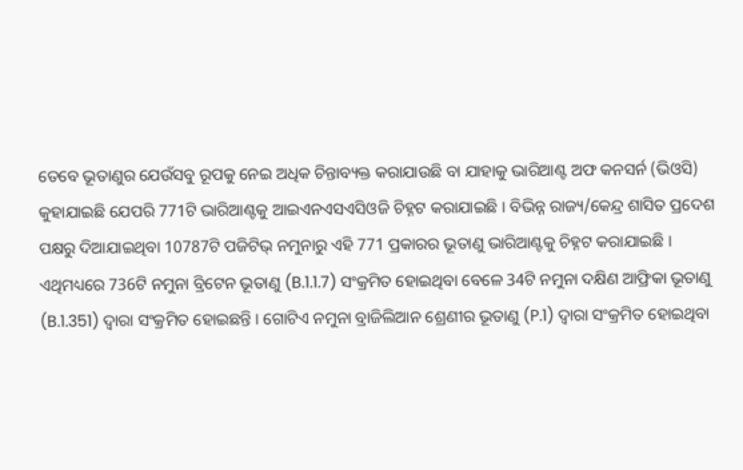ତେବେ ଭୂତାଣୁର ଯେଉଁସବୁ ରୂପକୁ ନେଇ ଅଧିକ ଚିନ୍ତାବ୍ୟକ୍ତ କରାଯାଉଛି ବା ଯାହାକୁ ଭାରିଆଣ୍ଟ ଅଫ କନସର୍ନ (ଭିଓସି) କୁହାଯାଇଛି ଯେପରି 771ଟି ଭାରିଆଣ୍ଟକୁ ଆଇଏନଏସଏସିଓଜି ଚିହ୍ନଟ କରାଯାଇଛି । ବିଭିନ୍ନ ରାଜ୍ୟ/କେନ୍ଦ୍ର ଶାସିତ ପ୍ରଦେଶ ପକ୍ଷରୁ ଦିଆଯାଇଥିବା 10787ଟି ପଜିଟିଭ୍ ନମୁନାରୁ ଏହି 771 ପ୍ରକାରର ଭୂତାଣୁ ଭାରିଆଣ୍ଟକୁ ଚିହ୍ନଟ କରାଯାଇଛି । ଏଥିମଧ୍ୟରେ 736ଟି ନମୁନା ବ୍ରିଟେନ ଭୂତାଣୁ (B.1.1.7) ସଂକ୍ରମିତ ହୋଇଥିବା ବେଳେ 34ଟି ନମୁନା ଦକ୍ଷିଣ ଆଫ୍ରିକା ଭୂତାଣୁ (B.1.351) ଦ୍ୱାରା ସଂକ୍ରମିତ ହୋଇଛନ୍ତି । ଗୋଟିଏ ନମୁନା ବ୍ରାଜିଲିଆନ ଶ୍ରେଣୀର ଭୂତାଣୁ (P.1) ଦ୍ୱାରା ସଂକ୍ରମିତ ହୋଇଥିବା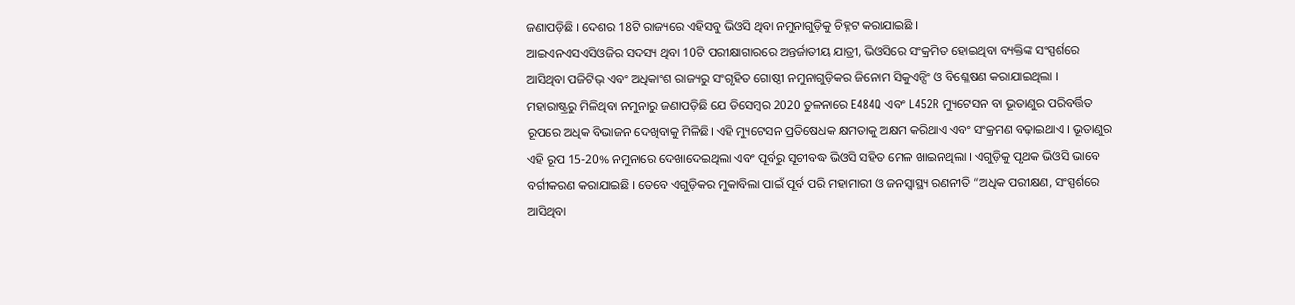ଜଣାପଡ଼ିଛି । ଦେଶର 18ଟି ରାଜ୍ୟରେ ଏହିସବୁ ଭିଓସି ଥିବା ନମୁନାଗୁଡ଼ିକୁ ଚିହ୍ନଟ କରାଯାଇଛି ।
ଆଇଏନଏସଏସିଓଜିର ସଦସ୍ୟ ଥିବା 10ଟି ପରୀକ୍ଷାଗାରରେ ଅନ୍ତର୍ଜାତୀୟ ଯାତ୍ରୀ, ଭିଓସିରେ ସଂକ୍ରମିତ ହୋଇଥିବା ବ୍ୟକ୍ତିଙ୍କ ସଂସ୍ପର୍ଶରେ ଆସିଥିବା ପଜିଟିଭ୍ ଏବଂ ଅଧିକାଂଶ ରାଜ୍ୟରୁ ସଂଗୃହିତ ଗୋଷ୍ଠୀ ନମୁନାଗୁଡ଼ିକର ଜିନୋମ ସିକୁଏନ୍ସିଂ ଓ ବିଶ୍ଳେଷଣ କରାଯାଇଥିଲା ।
ମହାରାଷ୍ଟ୍ରରୁ ମିଳିଥିବା ନମୁନାରୁ ଜଣାପଡ଼ିଛି ଯେ ଡିସେମ୍ବର 2020 ତୁଳନାରେ E484Q ଏବଂ L452R ମ୍ୟୁଟେସନ ବା ଭୂତାଣୁର ପରିବର୍ତ୍ତିତ ରୂପରେ ଅଧିକ ବିଭାଜନ ଦେଖିବାକୁ ମିଳିଛି। ଏହି ମ୍ୟୁଟେସନ ପ୍ରତିଷେଧକ କ୍ଷମତାକୁ ଅକ୍ଷମ କରିଥାଏ ଏବଂ ସଂକ୍ରମଣ ବଢ଼ାଇଥାଏ । ଭୂତାଣୁର ଏହି ରୂପ 15-20% ନମୁନାରେ ଦେଖାଦେଇଥିଲା ଏବଂ ପୂର୍ବରୁ ସୂଚୀବଦ୍ଧ ଭିଓସି ସହିତ ମେଳ ଖାଇନଥିଲା । ଏଗୁଡ଼ିକୁ ପୃଥକ ଭିଓସି ଭାବେ ବର୍ଗୀକରଣ କରାଯାଇଛି । ତେବେ ଏଗୁଡ଼ିକର ମୁକାବିଲା ପାଇଁ ପୂର୍ବ ପରି ମହାମାରୀ ଓ ଜନସ୍ୱାସ୍ଥ୍ୟ ରଣନୀତି “ଅଧିକ ପରୀକ୍ଷଣ, ସଂସ୍ପର୍ଶରେ ଆସିଥିବା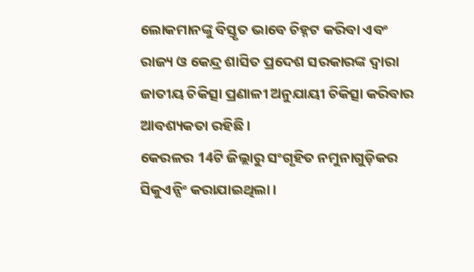ଲୋକମାନଙ୍କୁ ବିସ୍ତୃତ ଭାବେ ଚିହ୍ନଟ କରିବା ଏବଂ ରାଜ୍ୟ ଓ କେନ୍ଦ୍ର ଶାସିତ ପ୍ରଦେଶ ସରକାରଙ୍କ ଦ୍ୱାରା ଜାତୀୟ ଚିକିତ୍ସା ପ୍ରଣାଳୀ ଅନୁଯାୟୀ ଚିକିତ୍ସା କରିବାର ଆବଶ୍ୟକତା ରହିଛି ।
କେରଳର 14ଟି ଜିଲ୍ଲାରୁ ସଂଗୃହିତ ନମୁନାଗୁଡ଼ିକର ସିକୁଏନ୍ସିଂ କରାଯାଇଥିଲା ।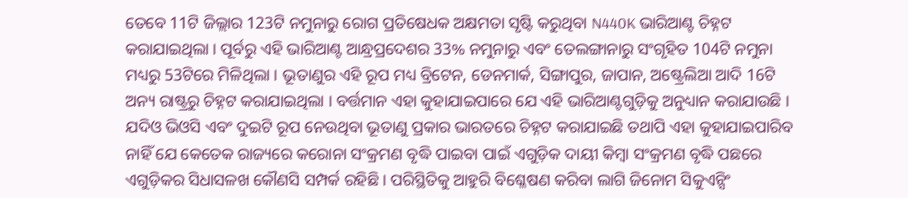ତେବେ 11ଟି ଜିଲ୍ଲାର 123ଟି ନମୁନାରୁ ରୋଗ ପ୍ରତିଷେଧକ ଅକ୍ଷମତା ସୃଷ୍ଟି କରୁଥିବା N440K ଭାରିଆଣ୍ଟ ଚିହ୍ନଟ କରାଯାଇଥିଲା । ପୂର୍ବରୁ ଏହି ଭାରିଆଣ୍ଟ ଆନ୍ଧ୍ରପ୍ରଦେଶର 33% ନମୁନାରୁ ଏବଂ ତେଲଙ୍ଗାନାରୁ ସଂଗୃହିତ 104ଟି ନମୁନା ମଧ୍ୟରୁ 53ଟିରେ ମିଳିଥିଲା । ଭୂତାଣୁର ଏହି ରୂପ ମଧ୍ୟ ବ୍ରିଟେନ, ଡେନମାର୍କ, ସିଙ୍ଗାପୁର, ଜାପାନ, ଅଷ୍ଟ୍ରେଲିଆ ଆଦି 16ଟି ଅନ୍ୟ ରାଷ୍ଟ୍ରରୁ ଚିହ୍ନଟ କରାଯାଇଥିଲା । ବର୍ତ୍ତମାନ ଏହା କୁହାଯାଇପାରେ ଯେ ଏହି ଭାରିଆଣ୍ଟଗୁଡ଼ିକୁ ଅନୁଧ୍ୟାନ କରାଯାଉଛି ।
ଯଦିଓ ଭିଓସି ଏବଂ ଦୁଇଟି ରୂପ ନେଉଥିବା ଭୂତାଣୁ ପ୍ରକାର ଭାରତରେ ଚିହ୍ନଟ କରାଯାଇଛି ତଥାପି ଏହା କୁହାଯାଇପାରିବ ନାହିଁ ଯେ କେତେକ ରାଜ୍ୟରେ କରୋନା ସଂକ୍ରମଣ ବୃଦ୍ଧି ପାଇବା ପାଇଁ ଏଗୁଡ଼ିକ ଦାୟୀ କିମ୍ବା ସଂକ୍ରମଣ ବୃଦ୍ଧି ପଛରେ ଏଗୁଡ଼ିକର ସିଧାସଳଖ କୌଣସି ସମ୍ପର୍କ ରହିଛି । ପରିସ୍ଥିତିକୁ ଆହୁରି ବିଶ୍ଳେଷଣ କରିବା ଲାଗି ଜିନୋମ ସିକୁଏନ୍ସିଂ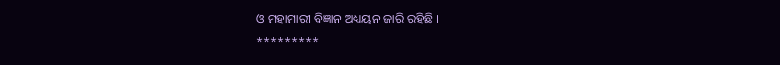ଓ ମହାମାରୀ ବିଜ୍ଞାନ ଅଧ୍ୟୟନ ଜାରି ରହିଛି ।
*********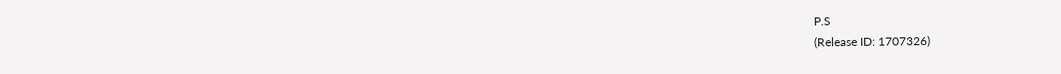P.S
(Release ID: 1707326)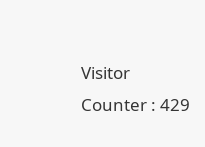Visitor Counter : 429